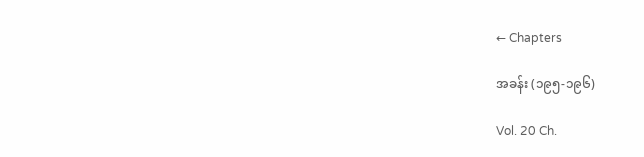← Chapters

အခန်း (၁၉၅-၁၉၆)

Vol. 20 Ch.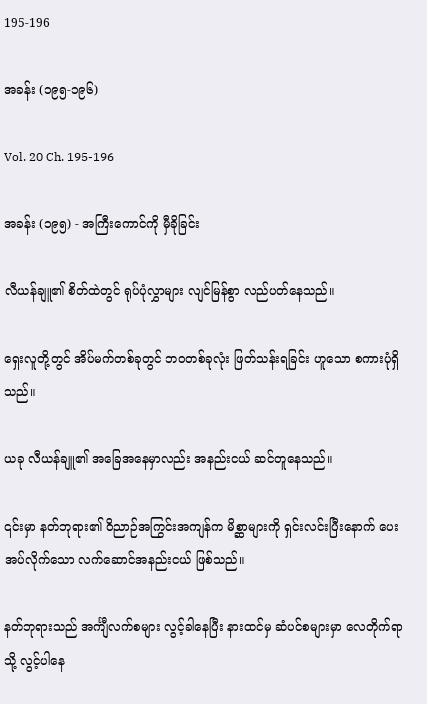195-196

အခန်း (၁၉၅-၁၉၆)

Vol. 20 Ch. 195-196

အခန်း (၁၉၅) - အကြီးကောင်ကို မှီခိုခြင်း

လီယန်ချူ၏ စိတ်ထဲတွင် ရုပ်ပုံလွှာများ လျင်မြန်စွာ လည်ပတ်နေသည်။

ရှေးလူတို့တွင် အိပ်မက်တစ်ခုတွင် ဘဝတစ်ခုလုံး ဖြတ်သန်းရခြင်း ဟူသော စကားပုံရှိသည်။

ယခု လီယန်ချူ၏ အခြေအနေမှာလည်း အနည်းငယ် ဆင်တူနေသည်။

၎င်းမှာ နတ်ဘုရား၏ ဝိညာဉ်အကြွင်းအကျန်က မိစ္ဆာများကို ရှင်းလင်းပြီးနောက် ပေးအပ်လိုက်သော လက်ဆောင်အနည်းငယ် ဖြစ်သည်။

နတ်ဘုရားသည် အင်္ကျီလက်စများ လွင့်ခါနေပြီး နားထင်မှ ဆံပင်စများမှာ လေတိုက်ရာသို့ လွင့်ပါနေ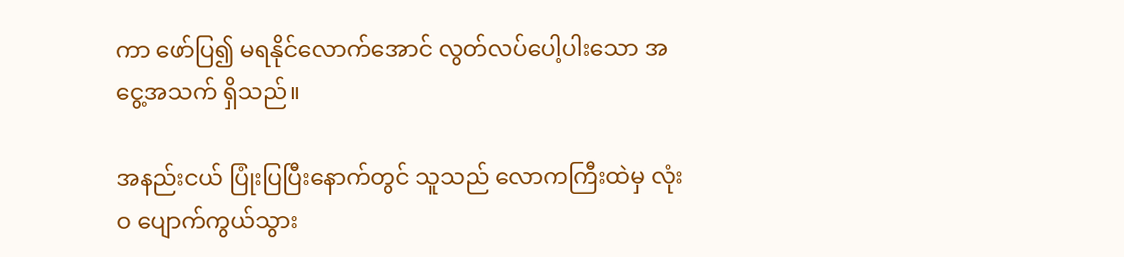ကာ ဖော်ပြ၍ မရနိုင်လောက်အောင် လွတ်လပ်ပေါ့ပါးသော အငွေ့အသက် ရှိသည်။

အနည်းငယ် ပြုံးပြပြီးနောက်တွင် သူသည် လောကကြီးထဲမှ လုံးဝ ပျောက်ကွယ်သွား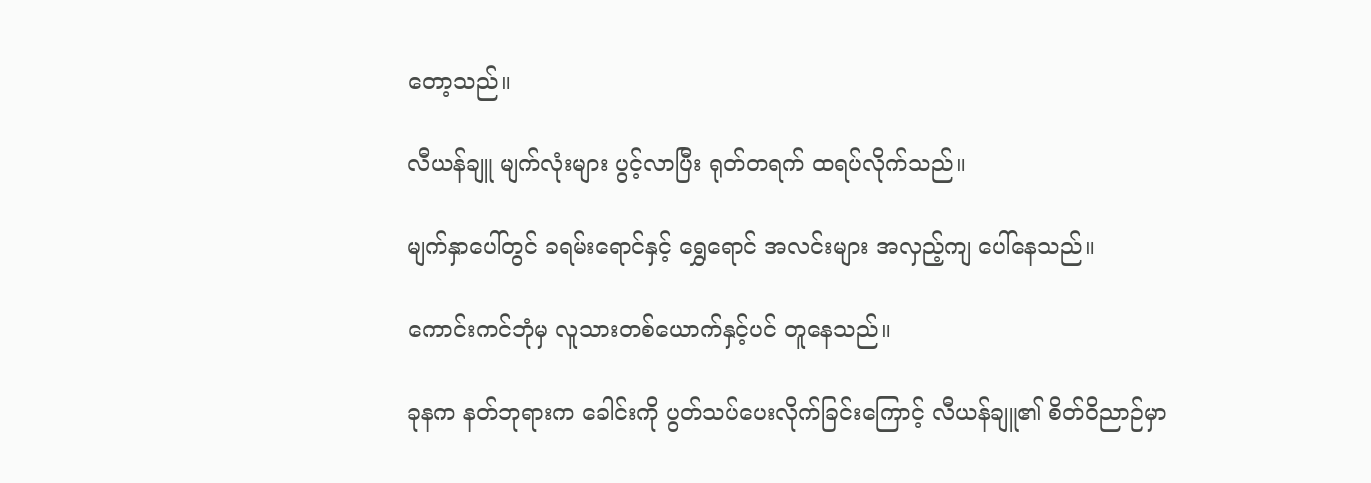တော့သည်။

လီယန်ချူ မျက်လုံးများ ပွင့်လာပြီး ရုတ်တရက် ထရပ်လိုက်သည်။

မျက်နှာပေါ်တွင် ခရမ်းရောင်နှင့် ရွှေရောင် အလင်းများ အလှည့်ကျ ပေါ်နေသည်။

ကောင်းကင်ဘုံမှ လူသားတစ်ယောက်နှင့်ပင် တူနေသည်။

ခုနက နတ်ဘုရားက ခေါင်းကို ပွတ်သပ်ပေးလိုက်ခြင်းကြောင့် လီယန်ချူ၏ စိတ်ဝိညာဉ်မှာ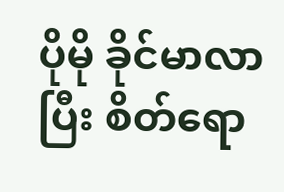ပိုမို ခိုင်မာလာပြီး စိတ်ရော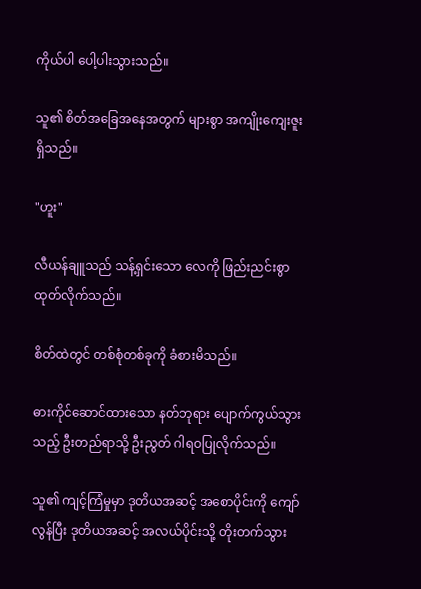ကိုယ်ပါ ပေါ့ပါးသွားသည်။

သူ၏ စိတ်အခြေအနေအတွက် များစွာ အကျိုးကျေးဇူး ရှိသည်။

"ဟူး"

လီယန်ချူသည် သန့်ရှင်းသော လေကို ဖြည်းညင်းစွာ ထုတ်လိုက်သည်။

စိတ်ထဲတွင် တစ်စုံတစ်ခုကို ခံစားမိသည်။

ဓားကိုင်ဆောင်ထားသော နတ်ဘုရား ပျောက်ကွယ်သွားသည့် ဦးတည်ရာသို့ ဦးညွတ် ဂါရဝပြုလိုက်သည်။

သူ၏ ကျင့်ကြံမှုမှာ ဒုတိယအဆင့် အစောပိုင်းကို ကျော်လွန်ပြီး ဒုတိယအဆင့် အလယ်ပိုင်းသို့ တိုးတက်သွား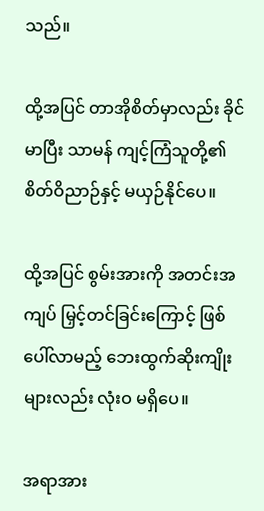သည်။

ထို့အပြင် တာအိုစိတ်မှာလည်း ခိုင်မာပြီး သာမန် ကျင့်ကြံသူတို့၏ စိတ်ဝိညာဉ်နှင့် မယှဉ်နိုင်ပေ။

ထို့အပြင် စွမ်းအားကို အတင်းအကျပ် မြှင့်တင်ခြင်းကြောင့် ဖြစ်ပေါ်လာမည့် ဘေးထွက်ဆိုးကျိုးများလည်း လုံးဝ မရှိပေ။

အရာအား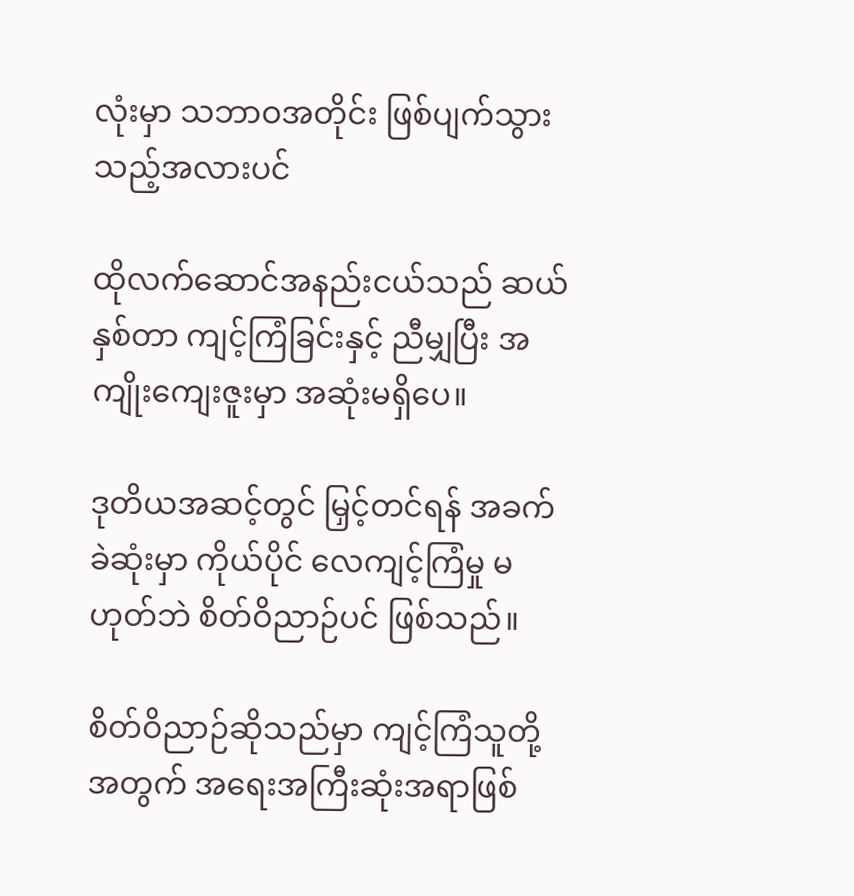လုံးမှာ သဘာဝအတိုင်း ဖြစ်ပျက်သွားသည့်အလားပင်

ထိုလက်ဆောင်အနည်းငယ်သည် ဆယ်နှစ်တာ ကျင့်ကြံခြင်းနှင့် ညီမျှပြီး အကျိုးကျေးဇူးမှာ အဆုံးမရှိပေ။

ဒုတိယအဆင့်တွင် မြှင့်တင်ရန် အခက်ခဲဆုံးမှာ ကိုယ်ပိုင် လေကျင့်ကြံမှု မဟုတ်ဘဲ စိတ်ဝိညာဉ်ပင် ဖြစ်သည်။

စိတ်ဝိညာဉ်ဆိုသည်မှာ ကျင့်ကြံသူတို့အတွက် အရေးအကြီးဆုံးအရာဖြစ်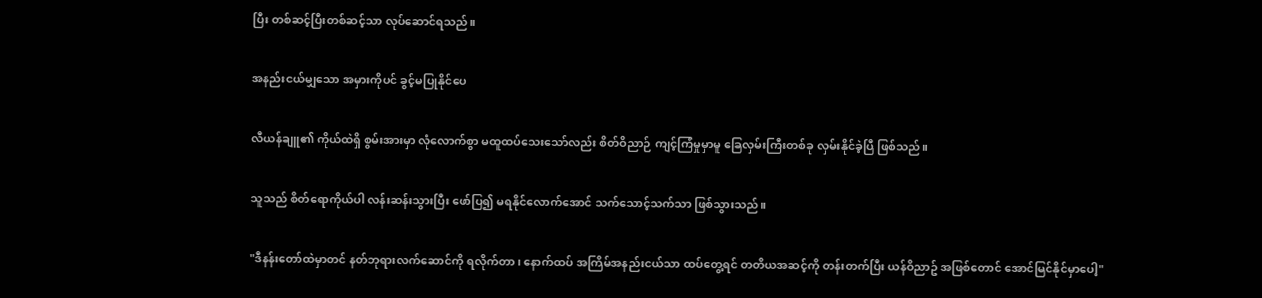ပြီး တစ်ဆင့်ပြီးတစ်ဆင့်သာ လုပ်ဆောင်ရသည်။

အနည်းငယ်မျှသော အမှားကိုပင် ခွင့်မပြုနိုင်ပေ

လီယန်ချူ၏ ကိုယ်ထဲရှိ စွမ်းအားမှာ လုံလောက်စွာ မထူထပ်သေးသော်လည်း စိတ်ဝိညာဉ် ကျင့်ကြံမှုမှာမူ ခြေလှမ်းကြီးတစ်ခု လှမ်းနိုင်ခဲ့ပြီ ဖြစ်သည်။

သူသည် စိတ်ရောကိုယ်ပါ လန်းဆန်းသွားပြီး ဖော်ပြ၍ မရနိုင်လောက်အောင် သက်သောင့်သက်သာ ဖြစ်သွားသည်။

"ဒီနန်းတော်ထဲမှာတင် နတ်ဘုရားလက်ဆောင်ကို ရလိုက်တာ၊ နောက်ထပ် အကြိမ်အနည်းငယ်သာ ထပ်တွေ့ရင် တတိယအဆင့်ကို တန်းတက်ပြီး ယန်ဝိညာဥ် အဖြစ်တောင် အောင်မြင်နိုင်မှာပေါ့"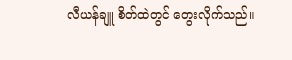လီယန်ချူ စိတ်ထဲတွင် တွေးလိုက်သည်။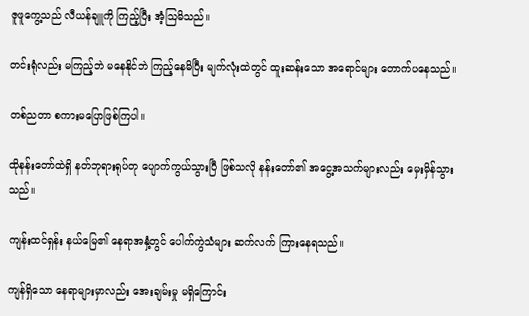ဇူဖူကွေ့သည် လီယန်ချူကို ကြည့်ပြီး အံ့ဩမိသည်။

တင်းရုံလည်း မကြည့်ဘဲ မနေနိုင်ဘဲ ကြည့်နေမိပြီး မျက်လုံးထဲတွင် ထူးဆန်းသော အရောင်များ တောက်ပနေသည်။

တစ်ညတာ စကားမပြောဖြစ်ကြပါ။

ထိုနန်းတော်ထဲရှိ နတ်ဘုရားရုပ်တု ပျောက်ကွယ်သွားပြီ ဖြစ်သလို နန်းတော်၏ အငွေ့အသက်များလည်း မှေးမှိန်သွားသည်။

ကျန်းထင်ရှန်း နယ်မြေ၏ နေရာအနှံ့တွင် ပေါက်ကွဲသံများ ဆက်လက် ကြားနေရသည်။

ကျန်ရှိသော နေရာများမှာလည်း အေးချမ်းမှု မရှိကြောင်း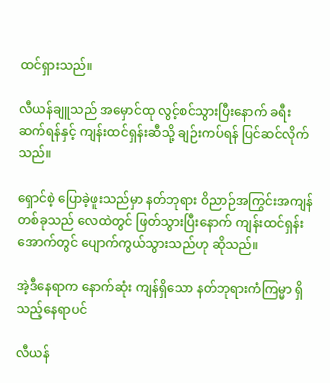ထင်ရှားသည်။

လီယန်ချူသည် အမှောင်ထု လွင့်စင်သွားပြီးနောက် ခရီးဆက်ရန်နှင့် ကျန်းထင်ရှန်းဆီသို့ ချဉ်းကပ်ရန် ပြင်ဆင်လိုက်သည်။

ရှောင်စဲ့ ပြောခဲ့ဖူးသည်မှာ နတ်ဘုရား ဝိညာဉ်အကြွင်းအကျန်တစ်ခုသည် လေထဲတွင် ဖြတ်သွားပြီးနောက် ကျန်းထင်ရှန်းအောက်တွင် ပျောက်ကွယ်သွားသည်ဟု ဆိုသည်။

အဲ့ဒီနေရာက နောက်ဆုံး ကျန်ရှိသော နတ်ဘုရားကံကြမ္မာ ရှိသည့်နေရာပင်

လီယန်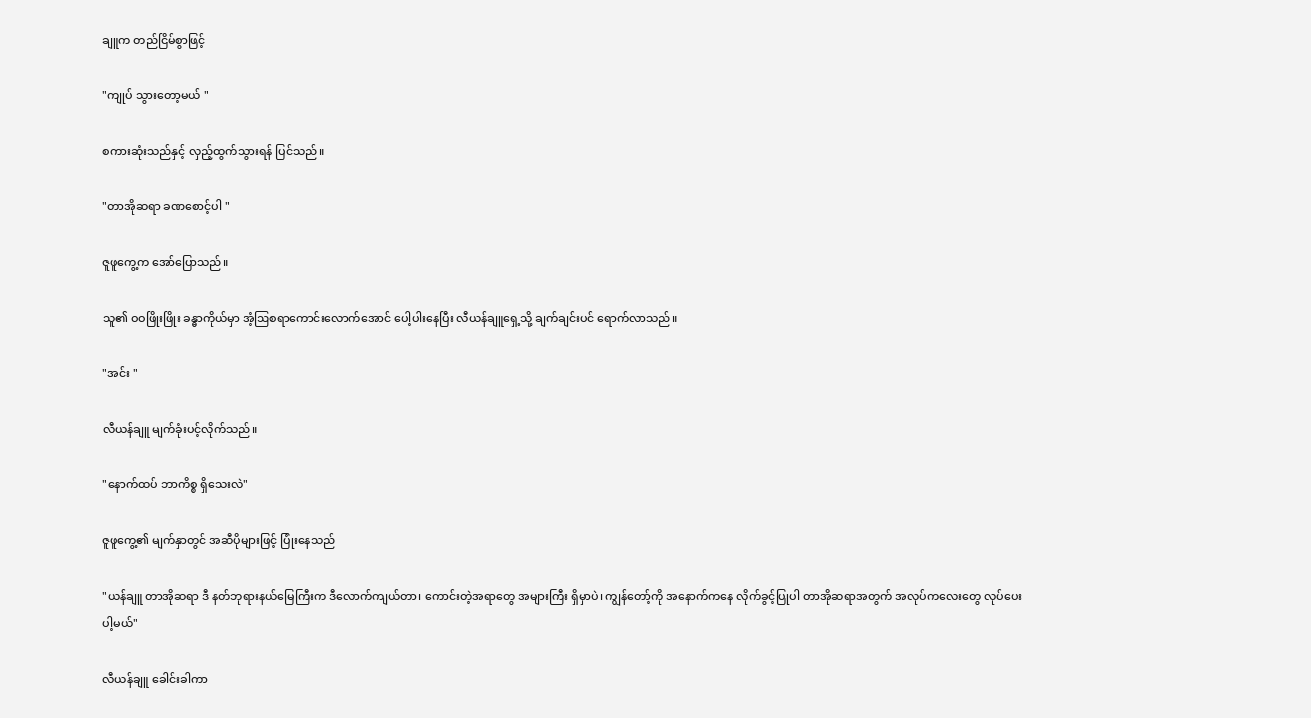ချူက တည်ငြိမ်စွာဖြင့်

"ကျုပ် သွားတော့မယ် "

စကားဆုံးသည်နှင့် လှည့်ထွက်သွားရန် ပြင်သည်။

"တာအိုဆရာ ခဏစောင့်ပါ "

ဇူဖူကွေ့က အော်ပြောသည်။

သူ၏ ဝဝဖြိုးဖြိုး ခန္ဓာကိုယ်မှာ အံ့ဩစရာကောင်းလောက်အောင် ပေါ့ပါးနေပြီး လီယန်ချူရှေ့သို့ ချက်ချင်းပင် ရောက်လာသည်။

"အင်း "

လီယန်ချူ မျက်ခုံးပင့်လိုက်သည်။

"နောက်ထပ် ဘာကိစ္စ ရှိသေးလဲ"

ဇူဖူကွေ့၏ မျက်နှာတွင် အဆီပိုများဖြင့် ပြုံးနေသည်

"ယန်ချူ တာအိုဆရာ ဒီ နတ်ဘုရားနယ်မြေကြီးက ဒီလောက်ကျယ်တာ၊ ကောင်းတဲ့အရာတွေ အများကြီး ရှိမှာပဲ၊ ကျွန်တော့်ကို အနောက်ကနေ လိုက်ခွင့်ပြုပါ တာအိုဆရာအတွက် အလုပ်ကလေးတွေ လုပ်ပေးပါ့မယ်"

လီယန်ချူ ခေါင်းခါကာ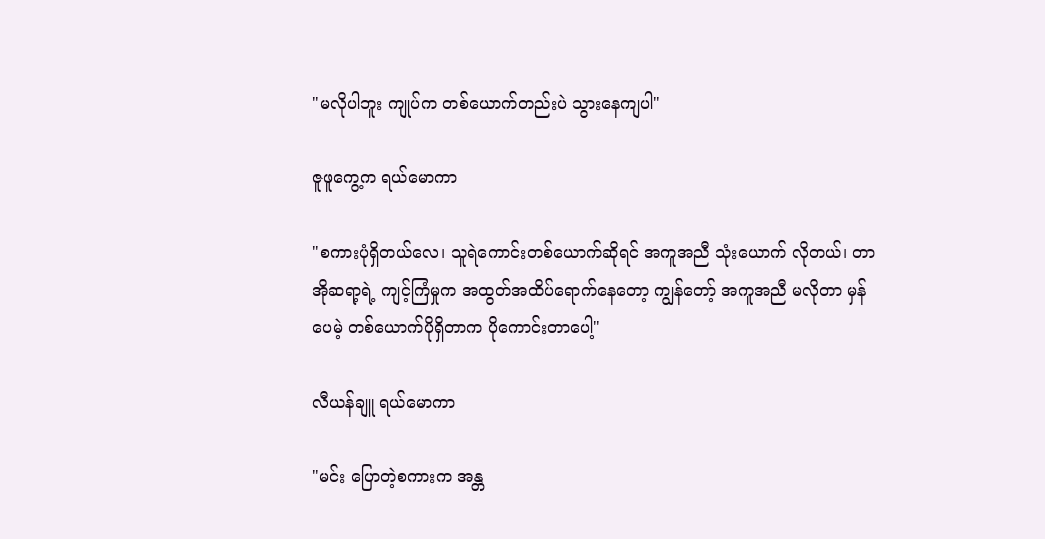"မလိုပါဘူး ကျုပ်က တစ်ယောက်တည်းပဲ သွားနေကျပါ"

ဇူဖူကွေ့က ရယ်မောကာ

"စကားပုံရှိတယ်လေ၊ သူရဲကောင်းတစ်ယောက်ဆိုရင် အကူအညီ သုံးယောက် လိုတယ်၊ တာအိုဆရာ့ရဲ့ ကျင့်ကြံမှုက အထွတ်အထိပ်ရောက်နေတော့ ကျွန်တော့် အကူအညီ မလိုတာ မှန်ပေမဲ့ တစ်ယောက်ပိုရှိတာက ပိုကောင်းတာပေါ့"

လီယန်ချူ ရယ်မောကာ

"မင်း ပြောတဲ့စကားက အန္တ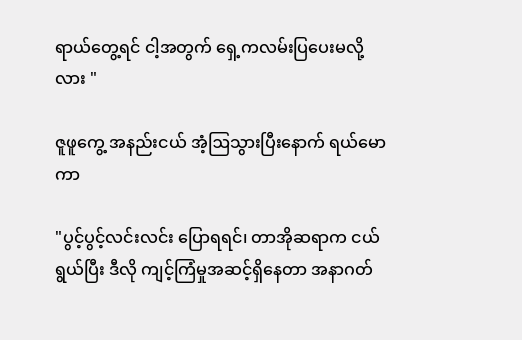ရာယ်တွေ့ရင် ငါ့အတွက် ရှေ့ကလမ်းပြပေးမလို့လား "

ဇူဖူကွေ့ အနည်းငယ် အံ့ဩသွားပြီးနောက် ရယ်မောကာ

"ပွင့်ပွင့်လင်းလင်း ပြောရရင်၊ တာအိုဆရာက ငယ်ရွယ်ပြီး ဒီလို ကျင့်ကြံမှုအဆင့်ရှိနေတာ အနာဂတ်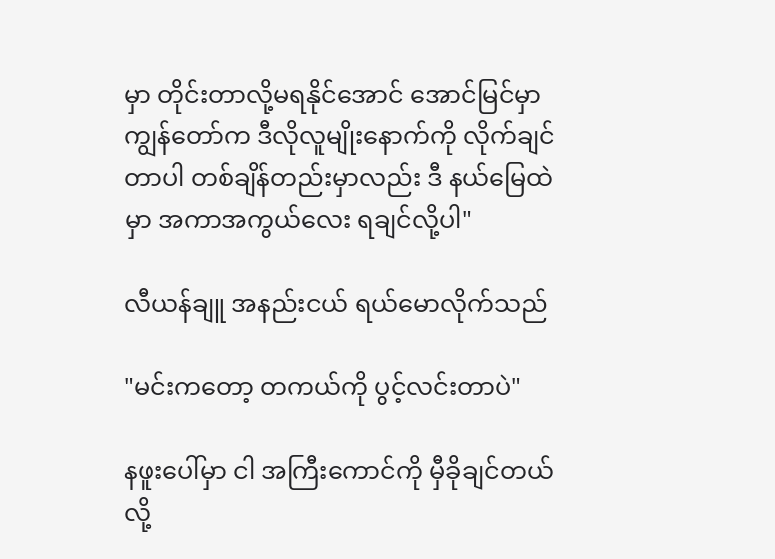မှာ တိုင်းတာလို့မရနိုင်အောင် အောင်မြင်မှာ ကျွန်တော်က ဒီလိုလူမျိုးနောက်ကို လိုက်ချင်တာပါ တစ်ချိန်တည်းမှာလည်း ဒီ နယ်မြေထဲမှာ အကာအကွယ်လေး ရချင်လို့ပါ"

လီယန်ချူ အနည်းငယ် ရယ်မောလိုက်သည်

"မင်းကတော့ တကယ်ကို ပွင့်လင်းတာပဲ"

နဖူးပေါ်မှာ ငါ အကြီးကောင်ကို မှီခိုချင်တယ် လို့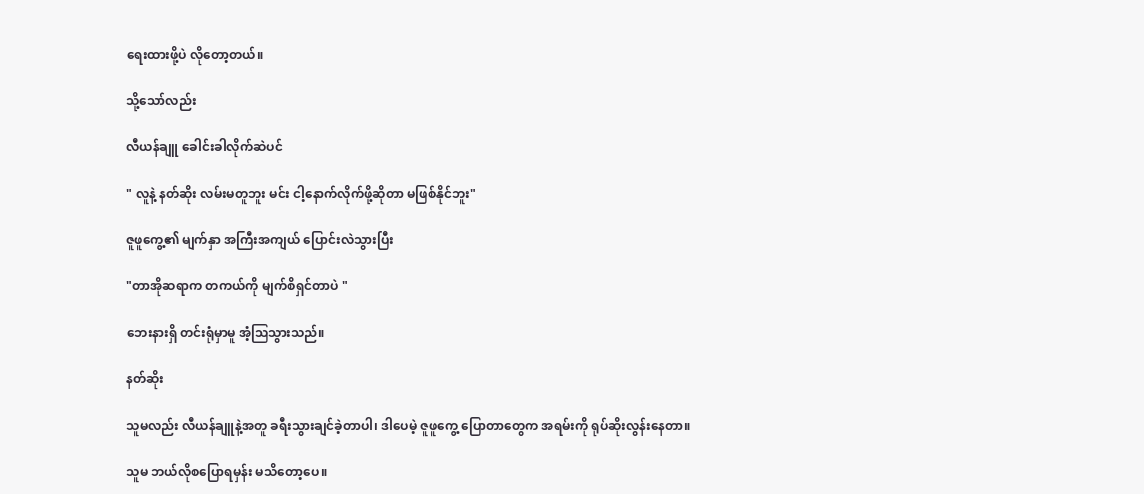ရေးထားဖို့ပဲ လိုတော့တယ်။

သို့သော်လည်း

လီယန်ချူ ခေါင်းခါလိုက်ဆဲပင်

" လူနဲ့ နတ်ဆိုး လမ်းမတူဘူး မင်း ငါ့နောက်လိုက်ဖို့ဆိုတာ မဖြစ်နိုင်ဘူး"

ဇူဖူကွေ့၏ မျက်နှာ အကြီးအကျယ် ပြောင်းလဲသွားပြီး

"တာအိုဆရာက တကယ်ကို မျက်စိရှင်တာပဲ "

ဘေးနားရှိ တင်းရုံမှာမူ အံ့ဩသွားသည်။

နတ်ဆိုး

သူမလည်း လီယန်ချူနဲ့အတူ ခရီးသွားချင်ခဲ့တာပါ၊ ဒါပေမဲ့ ဇူဖူကွေ့ ပြောတာတွေက အရမ်းကို ရုပ်ဆိုးလွန်းနေတာ။

သူမ ဘယ်လိုစပြောရမှန်း မသိတော့ပေ။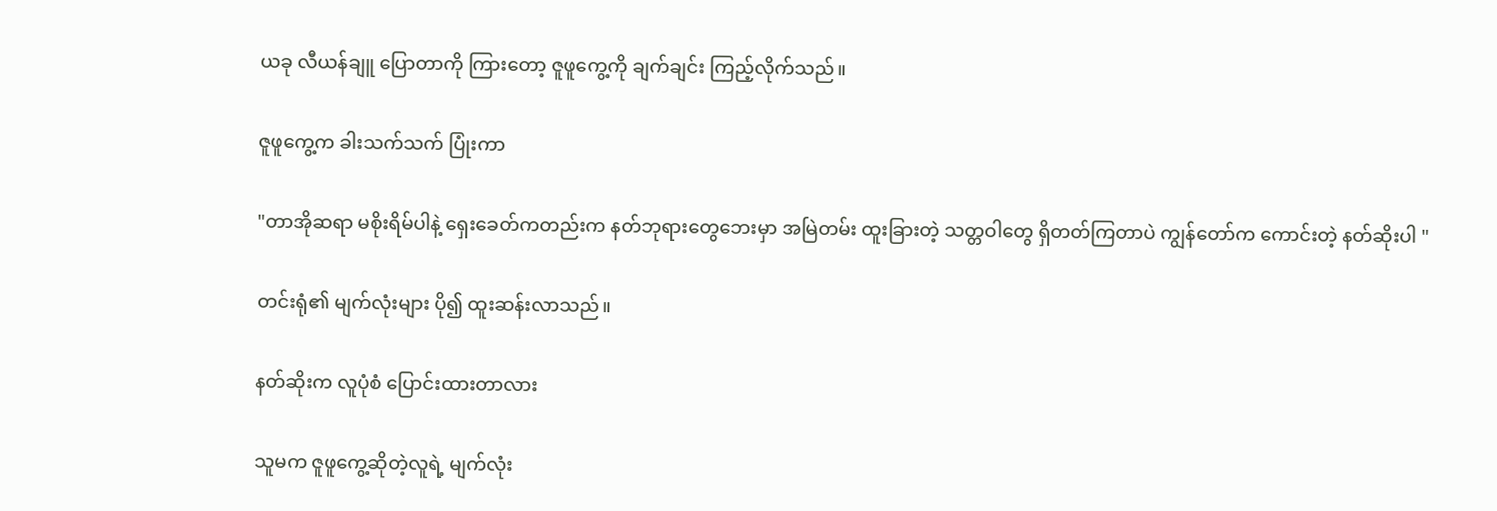ယခု လီယန်ချူ ပြောတာကို ကြားတော့ ဇူဖူကွေ့ကို ချက်ချင်း ကြည့်လိုက်သည်။

ဇူဖူကွေ့က ခါးသက်သက် ပြုံးကာ

"တာအိုဆရာ မစိုးရိမ်ပါနဲ့ ရှေးခေတ်ကတည်းက နတ်ဘုရားတွေဘေးမှာ အမြဲတမ်း ထူးခြားတဲ့ သတ္တဝါတွေ ရှိတတ်ကြတာပဲ ကျွန်တော်က ကောင်းတဲ့ နတ်ဆိုးပါ "

တင်းရုံ၏ မျက်လုံးများ ပို၍ ထူးဆန်းလာသည်။

နတ်ဆိုးက လူပုံစံ ပြောင်းထားတာလား

သူမက ဇူဖူကွေ့ဆိုတဲ့လူရဲ့ မျက်လုံး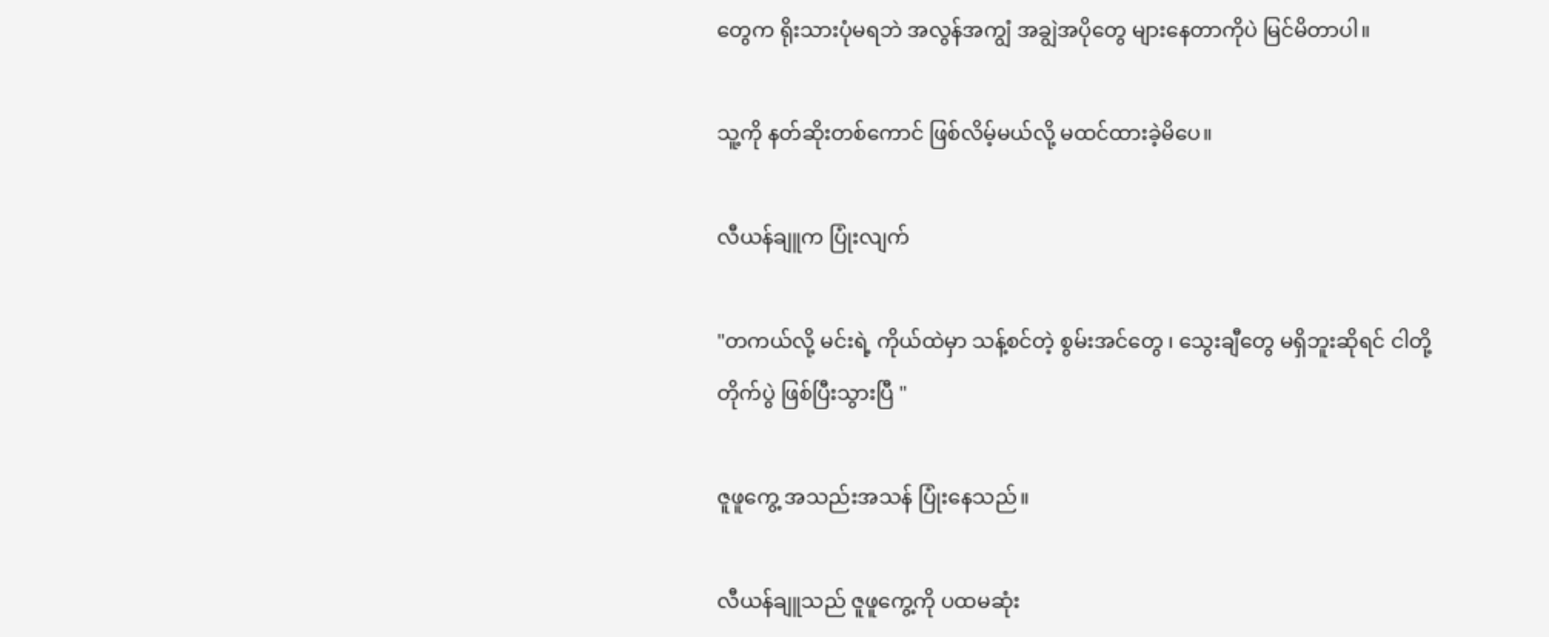တွေက ရိုးသားပုံမရဘဲ အလွန်အကျွံ အချွဲအပိုတွေ များနေတာကိုပဲ မြင်မိတာပါ။

သူ့ကို နတ်ဆိုးတစ်ကောင် ဖြစ်လိမ့်မယ်လို့ မထင်ထားခဲ့မိပေ။

လီယန်ချူက ပြုံးလျက်

"တကယ်လို့ မင်းရဲ့ ကိုယ်ထဲမှာ သန့်စင်တဲ့ စွမ်းအင်တွေ ၊ သွေးချီတွေ မရှိဘူးဆိုရင် ငါတို့ တိုက်ပွဲ ဖြစ်ပြီးသွားပြီ "

ဇူဖူကွေ့ အသည်းအသန် ပြုံးနေသည်။

လီယန်ချူသည် ဇူဖူကွေ့ကို ပထမဆုံး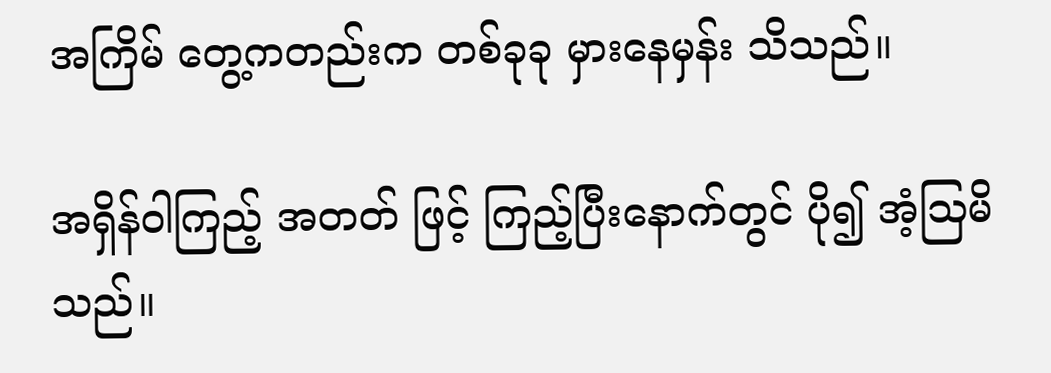အကြိမ် တွေ့ကတည်းက တစ်ခုခု မှားနေမှန်း သိသည်။

အရှိန်ဝါကြည့် အတတ် ဖြင့် ကြည့်ပြီးနောက်တွင် ပို၍ အံ့ဩမိသည်။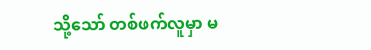သို့သော် တစ်ဖက်လူမှာ မ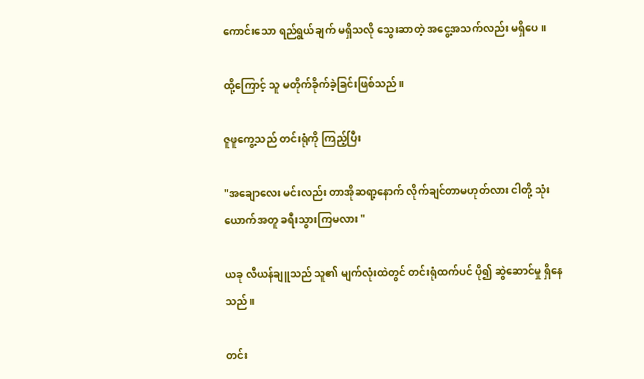ကောင်းသော ရည်ရွယ်ချက် မရှိသလို သွေးဆာတဲ့ အငွေ့အသက်လည်း မရှိပေ။

ထို့ကြောင့် သူ မတိုက်ခိုက်ခဲ့ခြင်းဖြစ်သည်။

ဇူဖူကွေ့သည် တင်းရုံကို ကြည့်ပြီး

"အချောလေး မင်းလည်း တာအိုဆရာ့နောက် လိုက်ချင်တာမဟုတ်လား ငါတို့ သုံးယောက်အတူ ခရီးသွားကြမလား "

ယခု လီယန်ချူသည် သူ၏ မျက်လုံးထဲတွင် တင်းရုံထက်ပင် ပို၍ ဆွဲဆောင်မှု ရှိနေသည်။

တင်း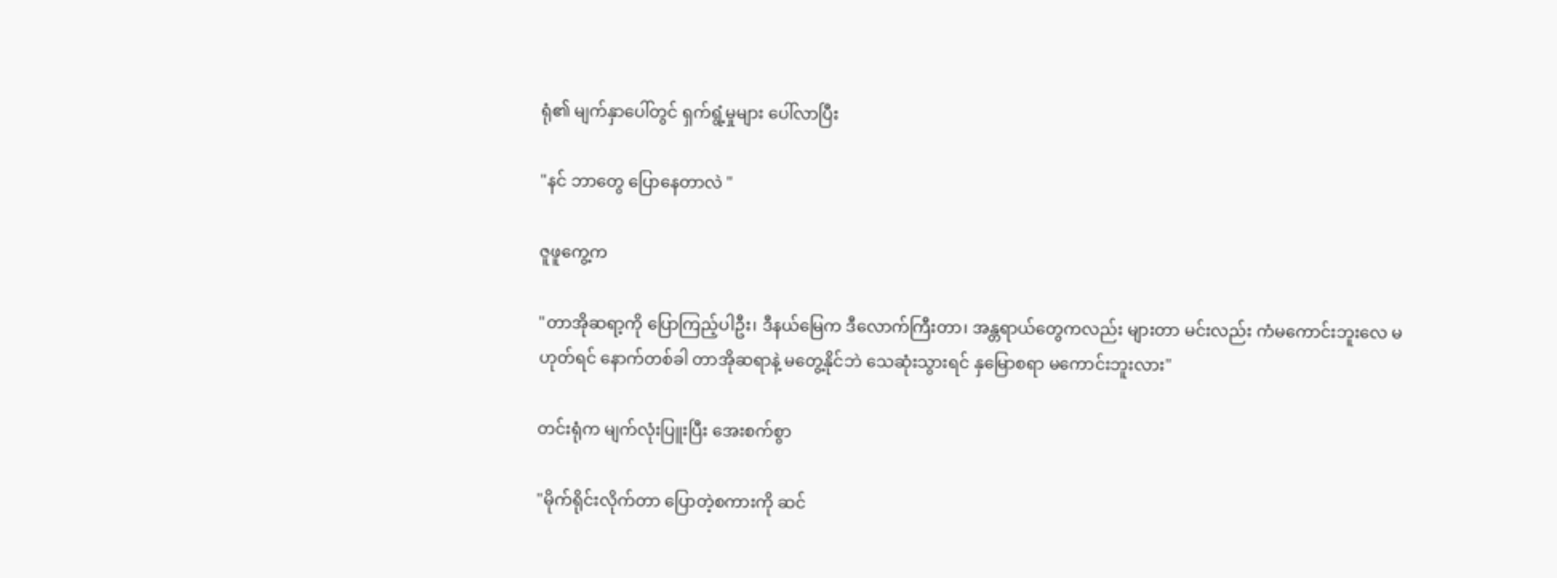ရုံ၏ မျက်နှာပေါ်တွင် ရှက်ရွံ့မှုများ ပေါ်လာပြီး

"နင် ဘာတွေ ပြောနေတာလဲ "

ဇူဖူကွေ့က

"တာအိုဆရာ့ကို ပြောကြည့်ပါဦး၊ ဒီနယ်မြေက ဒီလောက်ကြီးတာ၊ အန္တရာယ်တွေကလည်း များတာ မင်းလည်း ကံမကောင်းဘူးလေ မဟုတ်ရင် နောက်တစ်ခါ တာအိုဆရာနဲ့ မတွေ့နိုင်ဘဲ သေဆုံးသွားရင် နှမြောစရာ မကောင်းဘူးလား"

တင်းရုံက မျက်လုံးပြူးပြီး အေးစက်စွာ

"မိုက်ရိုင်းလိုက်တာ ပြောတဲ့စကားကို ဆင်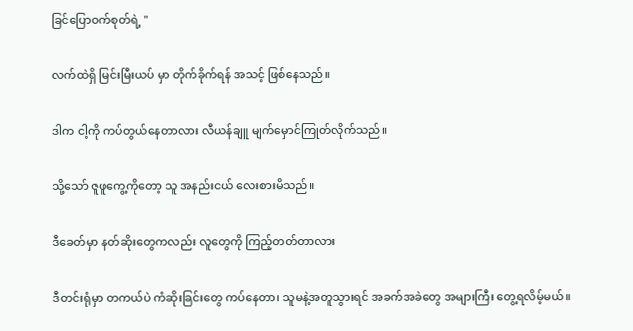ခြင်ပြောဝက်စုတ်ရဲ့ "

လက်ထဲရှိ မြင်းမြီးယပ် မှာ တိုက်ခိုက်ရန် အသင့် ဖြစ်နေသည်။

ဒါက ငါ့ကို ကပ်တွယ်နေတာလား လီယန်ချူ မျက်မှောင်ကြုတ်လိုက်သည်။

သို့သော် ဇူဖူကွေ့ကိုတော့ သူ အနည်းငယ် လေးစားမိသည်။

ဒီခေတ်မှာ နတ်ဆိုးတွေကလည်း လူတွေကို ကြည့်တတ်တာလား

ဒီတင်းရုံမှာ တကယ်ပဲ ကံဆိုးခြင်းတွေ ကပ်နေတာ၊ သူမနဲ့အတူသွားရင် အခက်အခဲတွေ အများကြီး တွေ့ရလိမ့်မယ်။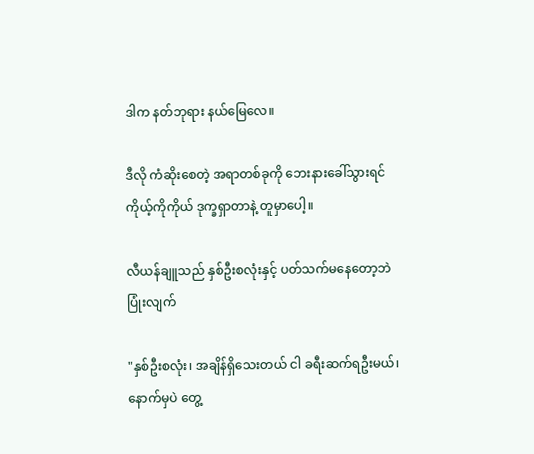ဒါက နတ်ဘုရား နယ်မြေလေ။

ဒီလို ကံဆိုးစေတဲ့ အရာတစ်ခုကို ဘေးနားခေါ်သွားရင် ကိုယ့်ကိုကိုယ် ဒုက္ခရှာတာနဲ့ တူမှာပေါ့။

လီယန်ချူသည် နှစ်ဦးစလုံးနှင့် ပတ်သက်မနေတော့ဘဲ ပြုံးလျက်

"နှစ်ဦးစလုံး၊ အချိန်ရှိသေးတယ် ငါ ခရီးဆက်ရဦးမယ်၊ နောက်မှပဲ တွေ့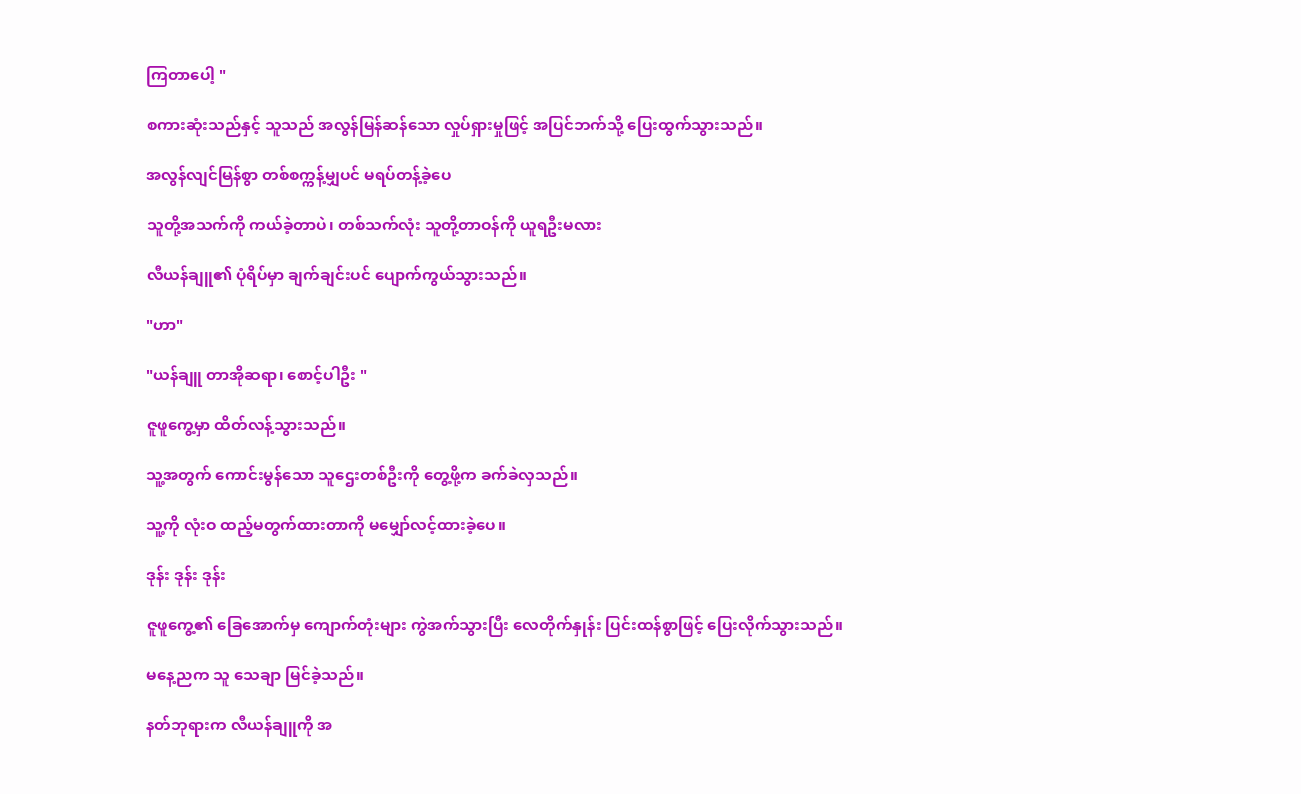ကြတာပေါ့ "

စကားဆုံးသည်နှင့် သူသည် အလွန်မြန်ဆန်သော လှုပ်ရှားမှုဖြင့် အပြင်ဘက်သို့ ပြေးထွက်သွားသည်။

အလွန်လျင်မြန်စွာ တစ်စက္ကန့်မျှပင် မရပ်တန့်ခဲ့ပေ

သူတို့အသက်ကို ကယ်ခဲ့တာပဲ၊ တစ်သက်လုံး သူတို့တာဝန်ကို ယူရဦးမလား

လီယန်ချူ၏ ပုံရိပ်မှာ ချက်ချင်းပင် ပျောက်ကွယ်သွားသည်။

"ဟာ"

"ယန်ချူ တာအိုဆရာ၊ စောင့်ပါဦး "

ဇူဖူကွေ့မှာ ထိတ်လန့်သွားသည်။

သူ့အတွက် ကောင်းမွန်သော သူဌေးတစ်ဦးကို တွေ့ဖို့က ခက်ခဲလှသည်။

သူ့ကို လုံးဝ ထည့်မတွက်ထားတာကို မမျှော်လင့်ထားခဲ့ပေ။

ဒုန်း ဒုန်း ဒုန်း

ဇူဖူကွေ့၏ ခြေအောက်မှ ကျောက်တုံးများ ကွဲအက်သွားပြီး လေတိုက်နှုန်း ပြင်းထန်စွာဖြင့် ပြေးလိုက်သွားသည်။

မနေ့ညက သူ သေချာ မြင်ခဲ့သည်။

နတ်ဘုရားက လီယန်ချူကို အ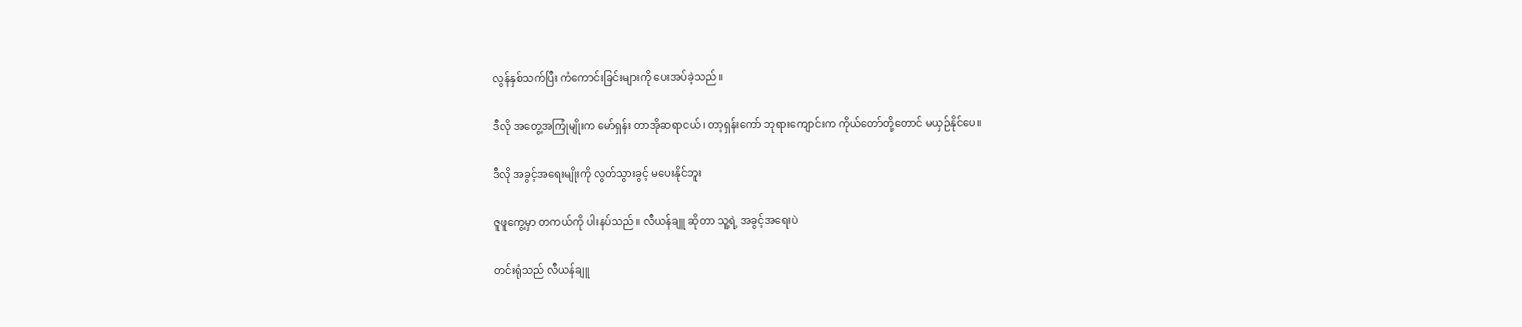လွန်နှစ်သက်ပြီး ကံကောင်းခြင်းများကို ပေးအပ်ခဲ့သည်။

ဒီလို အတွေ့အကြုံမျိုးက မော်ရှန်း တာအိုဆရာငယ်၊ တာ့ရှန်းကော် ဘုရားကျောင်းက ကိုယ်တော်တို့တောင် မယှဉ်နိုင်ပေ။

ဒီလို အခွင့်အရေးမျိုးကို လွတ်သွားခွင့် မပေးနိုင်ဘူး

ဇူဖူကွေ့မှာ တကယ်ကို ပါးနပ်သည်။ လီယန်ချူ ဆိုတာ သူ့ရဲ့ အခွင့်အရေးပဲ

တင်းရုံသည် လီယန်ချူ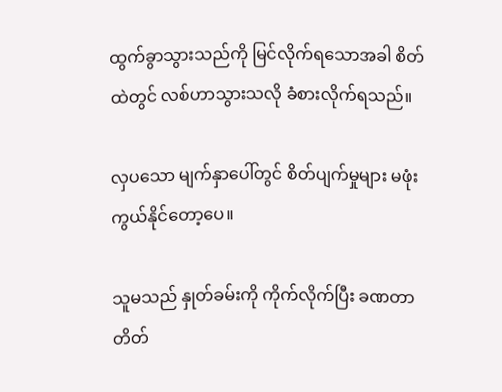ထွက်ခွာသွားသည်ကို မြင်လိုက်ရသောအခါ စိတ်ထဲတွင် လစ်ဟာသွားသလို ခံစားလိုက်ရသည်။

လှပသော မျက်နှာပေါ်တွင် စိတ်ပျက်မှုများ မဖုံးကွယ်နိုင်တော့ပေ။

သူမသည် နှုတ်ခမ်းကို ကိုက်လိုက်ပြီး ခဏတာ တိတ်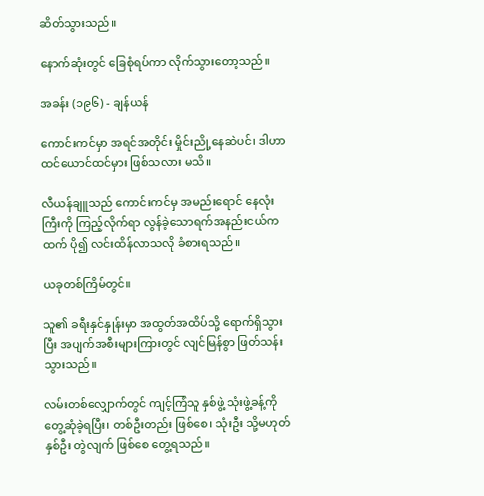ဆိတ်သွားသည်။

နောက်ဆုံးတွင် ခြေစုံရပ်ကာ လိုက်သွားတော့သည်။

အခန်း (၁၉၆) - ချန်ယန်

ကောင်းကင်မှာ အရင်အတိုင်း မှိုင်းညို့နေဆဲပင်၊ ဒါဟာ ထင်ယောင်ထင်မှား ဖြစ်သလား မသိ။

လီယန်ချူသည် ကောင်းကင်မှ အမည်းရောင် နေလုံးကြီးကို ကြည့်လိုက်ရာ လွန်ခဲ့သောရက်အနည်းငယ်ကထက် ပို၍ လင်းထိန်လာသလို ခံစားရသည်။

ယခုတစ်ကြိမ်တွင်။

သူ၏ ခရီးနှင်နှုန်းမှာ အထွတ်အထိပ်သို့ ရောက်ရှိသွားပြီး အပျက်အစီးများကြားတွင် လျင်မြန်စွာ ဖြတ်သန်းသွားသည်။

လမ်းတစ်လျှောက်တွင် ကျင့်ကြံသူ နှစ်ဖွဲ့ သုံးဖွဲ့ခန့်ကို တွေ့ဆုံခဲ့ရပြီး၊ တစ်ဦးတည်း ဖြစ်စေ၊ သုံးဦး သို့မဟုတ် နှစ်ဦး တွဲလျက် ဖြစ်စေ တွေ့ရသည်။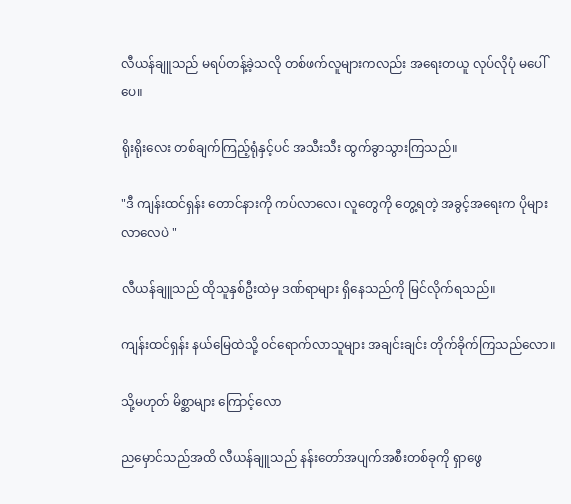လီယန်ချူသည် မရပ်တန့်ခဲ့သလို တစ်ဖက်လူများကလည်း အရေးတယူ လုပ်လိုပုံ မပေါ်ပေ။

ရိုးရိုးလေး တစ်ချက်ကြည့်ရုံနှင့်ပင် အသီးသီး ထွက်ခွာသွားကြသည်။

"ဒီ ကျန်းထင်ရှန်း တောင်နားကို ကပ်လာလေ၊ လူတွေကို တွေ့ရတဲ့ အခွင့်အရေးက ပိုများလာလေပဲ "

လီယန်ချူသည် ထိုသူနှစ်ဦးထဲမှ ဒဏ်ရာများ ရှိနေသည်ကို မြင်လိုက်ရသည်။

ကျန်းထင်ရှန်း နယ်မြေထဲသို့ ဝင်ရောက်လာသူများ အချင်းချင်း တိုက်ခိုက်ကြသည်လော။

သို့မဟုတ် မိစ္ဆာများ ကြောင့်လော

ညမှောင်သည်အထိ လီယန်ချူသည် နန်းတော်အပျက်အစီးတစ်ခုကို ရှာဖွေ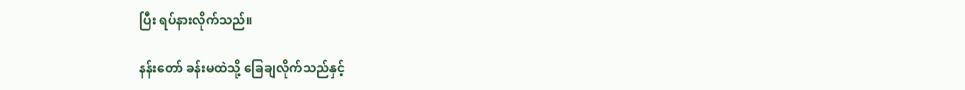ပြီး ရပ်နားလိုက်သည်။

နန်းတော် ခန်းမထဲသို့ ခြေချလိုက်သည်နှင့်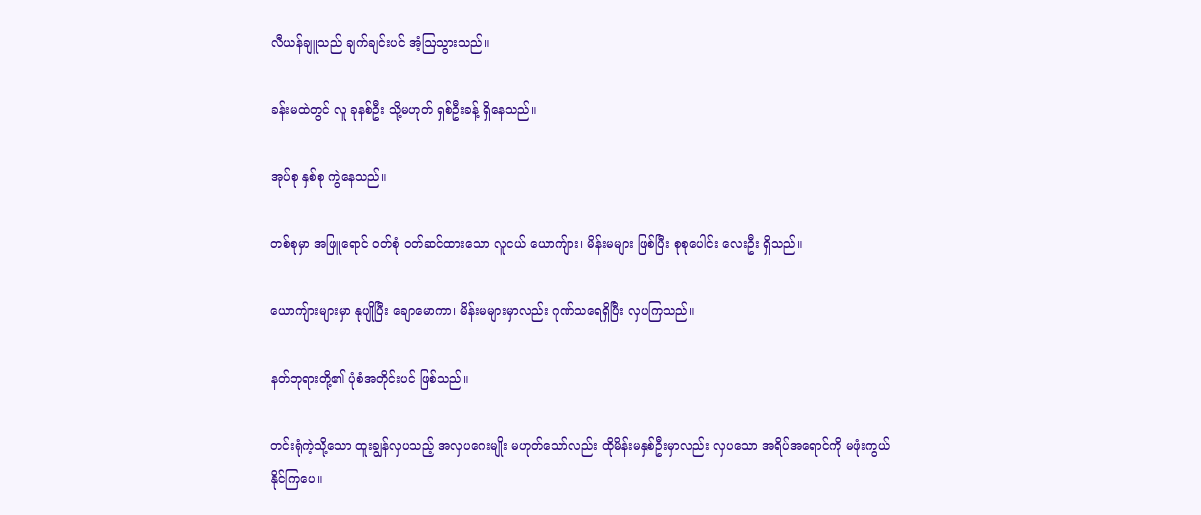လီယန်ချူသည် ချက်ချင်းပင် အံ့ဩသွားသည်။

ခန်းမထဲတွင် လူ ခုနစ်ဦး သို့မဟုတ် ရှစ်ဦးခန့် ရှိနေသည်။

အုပ်စု နှစ်စု ကွဲနေသည်။

တစ်စုမှာ အဖြူရောင် ဝတ်စုံ ဝတ်ဆင်ထားသော လူငယ် ယောကျ်ား၊ မိန်းမများ ဖြစ်ပြီး စုစုပေါင်း လေးဦး ရှိသည်။

ယောကျ်ားများမှာ နုပျိုပြီး ချောမောကာ၊ မိန်းမများမှာလည်း ဂုဏ်သရေရှိပြီး လှပကြသည်။

နတ်ဘုရားတို့၏ ပုံစံအတိုင်းပင် ဖြစ်သည်။

တင်းရုံကဲ့သို့သော ထူးချွန်လှပသည့် အလှပဂေးမျိုး မဟုတ်သော်လည်း ထိုမိန်းမနှစ်ဦးမှာလည်း လှပသော အရိပ်အရောင်ကို မဖုံးကွယ်နိုင်ကြပေ။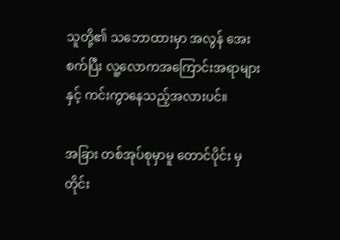သူတို့၏ သဘောထားမှာ အလွန် အေးစက်ပြီး လူ့လောကအကြောင်းအရာများနှင့် ကင်းကွာနေသည့်အလားပင်။

အခြား တစ်အုပ်စုမှာမူ တောင်ပိုင်း မှ တိုင်း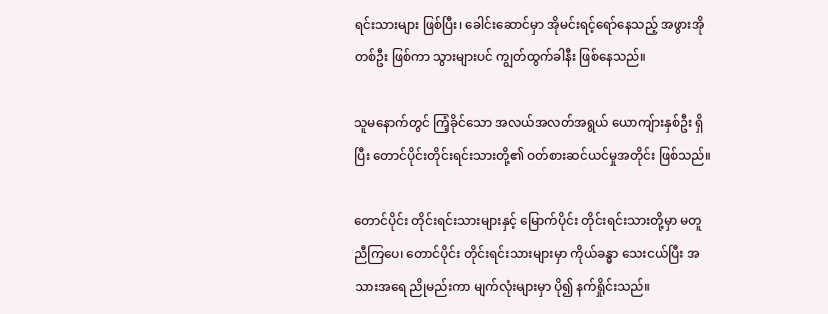ရင်းသားများ ဖြစ်ပြီး၊ ခေါင်းဆောင်မှာ အိုမင်းရင့်ရော်နေသည့် အဖွားအိုတစ်ဦး ဖြစ်ကာ သွားများပင် ကျွတ်ထွက်ခါနီး ဖြစ်နေသည်။

သူမနောက်တွင် ကြံ့ခိုင်သော အလယ်အလတ်အရွယ် ယောကျ်ားနှစ်ဦး ရှိပြီး တောင်ပိုင်းတိုင်းရင်းသားတို့၏ ဝတ်စားဆင်ယင်မှုအတိုင်း ဖြစ်သည်။

တောင်ပိုင်း တိုင်းရင်းသားများနှင့် မြောက်ပိုင်း တိုင်းရင်းသားတို့မှာ မတူညီကြပေ၊ တောင်ပိုင်း တိုင်းရင်းသားများမှာ ကိုယ်ခန္ဓာ သေးငယ်ပြီး အသားအရေ ညိုမည်းကာ မျက်လုံးများမှာ ပို၍ နက်ရှိုင်းသည်။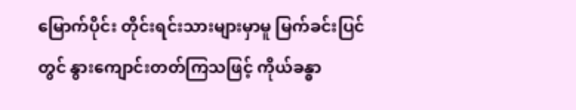မြောက်ပိုင်း တိုင်းရင်းသားများမှာမူ မြက်ခင်းပြင်တွင် နွားကျောင်းတတ်ကြသဖြင့် ကိုယ်ခန္ဓာ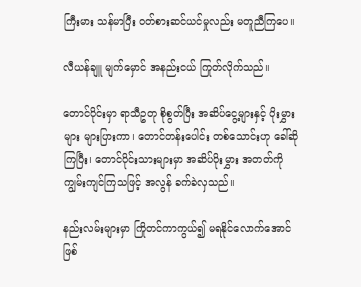ကြီးမား သန်မာပြီး ဝတ်စားဆင်ယင်မှုလည်း မတူညီကြပေ။

လီယန်ချူ မျက်မှောင် အနည်းငယ် ကြုတ်လိုက်သည်။

တောင်ပိုင်းမှာ ရာသီဥတု စိုစွတ်ပြီး အဆိပ်ငွေ့များနှင့် ပိုးမွှားများ များပြားကာ၊ တောင်တန်းပေါင်း တစ်သောင်းဟု ခေါ်ဆိုကြပြီး၊ တောင်ပိုင်းသားများမှာ အဆိပ်ပိုးမွှား အတတ်ကို ကျွမ်းကျင်ကြသဖြင့် အလွန် ခက်ခဲလှသည်။

နည်းလမ်းများမှာ ကြိုတင်ကာကွယ်၍ မရနိုင်လောက်အောင် ဖြစ်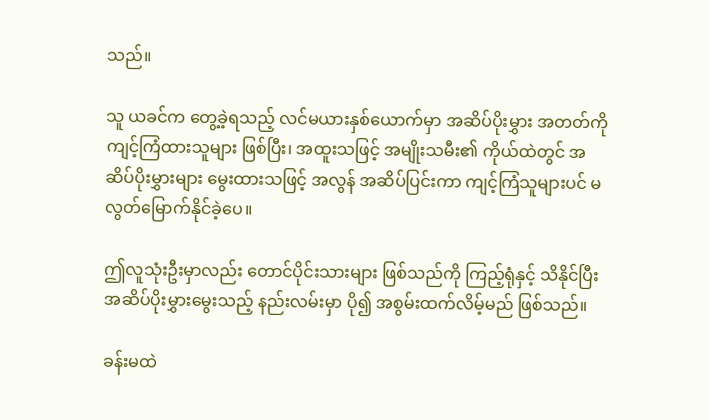သည်။

သူ ယခင်က တွေ့ခဲ့ရသည့် လင်မယားနှစ်ယောက်မှာ အဆိပ်ပိုးမွှား အတတ်ကို ကျင့်ကြံထားသူများ ဖြစ်ပြီး၊ အထူးသဖြင့် အမျိုးသမီး၏ ကိုယ်ထဲတွင် အဆိပ်ပိုးမွှားများ မွေးထားသဖြင့် အလွန် အဆိပ်ပြင်းကာ ကျင့်ကြံသူများပင် မလွတ်မြောက်နိုင်ခဲ့ပေ။

ဤလူသုံးဦးမှာလည်း တောင်ပိုင်းသားများ ဖြစ်သည်ကို ကြည့်ရုံနှင့် သိနိုင်ပြီး အဆိပ်ပိုးမွှားမွေးသည့် နည်းလမ်းမှာ ပို၍ အစွမ်းထက်လိမ့်မည် ဖြစ်သည်။

ခန်းမထဲ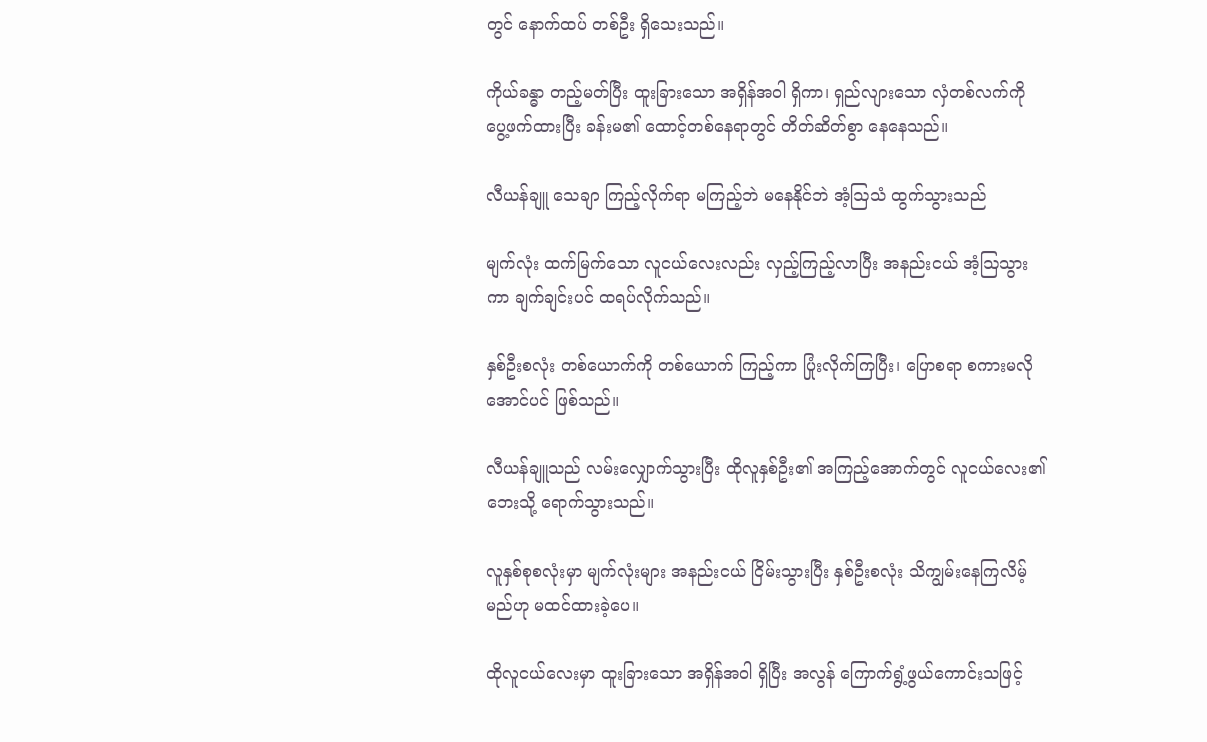တွင် နောက်ထပ် တစ်ဦး ရှိသေးသည်။

ကိုယ်ခန္ဓာ တည့်မတ်ပြီး ထူးခြားသော အရှိန်အဝါ ရှိကာ၊ ရှည်လျားသော လှံတစ်လက်ကို ပွေ့ဖက်ထားပြီး ခန်းမ၏ ထောင့်တစ်နေရာတွင် တိတ်ဆိတ်စွာ နေနေသည်။

လီယန်ချူ သေချာ ကြည့်လိုက်ရာ မကြည့်ဘဲ မနေနိုင်ဘဲ အံ့ဩသံ ထွက်သွားသည်

မျက်လုံး ထက်မြက်သော လူငယ်လေးလည်း လှည့်ကြည့်လာပြီး အနည်းငယ် အံ့ဩသွားကာ ချက်ချင်းပင် ထရပ်လိုက်သည်။

နှစ်ဦးစလုံး တစ်ယောက်ကို တစ်ယောက် ကြည့်ကာ ပြုံးလိုက်ကြပြီး၊ ပြောစရာ စကားမလိုအောင်ပင် ဖြစ်သည်။

လီယန်ချူသည် လမ်းလျှောက်သွားပြီး ထိုလူနှစ်ဦး၏ အကြည့်အောက်တွင် လူငယ်လေး၏ ဘေးသို့ ရောက်သွားသည်။

လူနှစ်စုစလုံးမှာ မျက်လုံးများ အနည်းငယ် ငြိမ်းသွားပြီး နှစ်ဦးစလုံး သိကျွမ်းနေကြလိမ့်မည်ဟု မထင်ထားခဲ့ပေ။

ထိုလူငယ်လေးမှာ ထူးခြားသော အရှိန်အဝါ ရှိပြီး အလွန် ကြောက်ရွံ့ဖွယ်ကောင်းသဖြင့်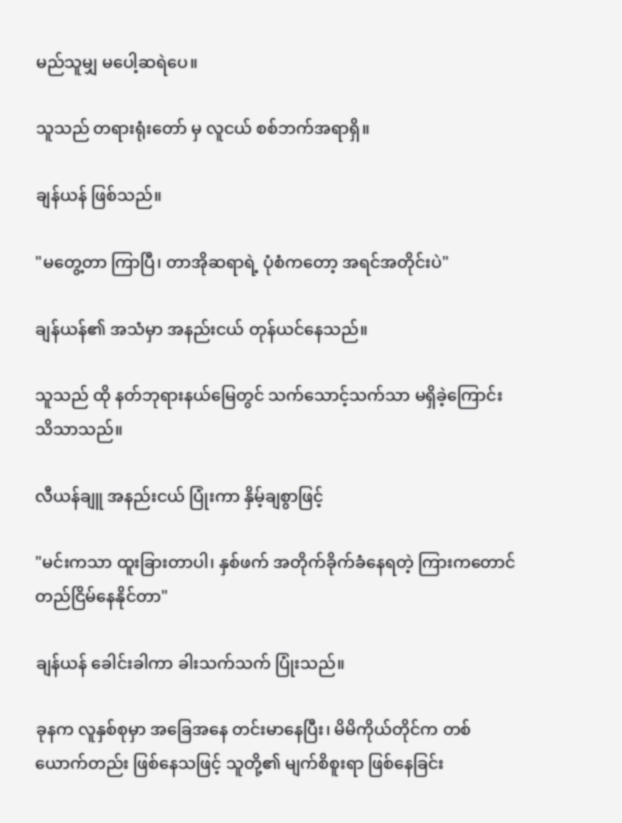မည်သူမျှ မပေါ့ဆရဲပေ။

သူသည် တရားရုံးတော် မှ လူငယ် စစ်ဘက်အရာရှိ။

ချန်ယန် ဖြစ်သည်။

"မတွေ့တာ ကြာပြီ၊ တာအိုဆရာရဲ့ ပုံစံကတော့ အရင်အတိုင်းပဲ"

ချန်ယန်၏ အသံမှာ အနည်းငယ် တုန်ယင်နေသည်။

သူသည် ထို နတ်ဘုရားနယ်မြေတွင် သက်သောင့်သက်သာ မရှိခဲ့ကြောင်း သိသာသည်။

လီယန်ချူ အနည်းငယ် ပြုံးကာ နှိမ့်ချစွာဖြင့်

"မင်းကသာ ထူးခြားတာပါ၊ နှစ်ဖက် အတိုက်ခိုက်ခံနေရတဲ့ ကြားကတောင် တည်ငြိမ်နေနိုင်တာ"

ချန်ယန် ခေါင်းခါကာ ခါးသက်သက် ပြုံးသည်။

ခုနက လူနှစ်စုမှာ အခြေအနေ တင်းမာနေပြီး၊ မိမိကိုယ်တိုင်က တစ်ယောက်တည်း ဖြစ်နေသဖြင့် သူတို့၏ မျက်စိစူးရာ ဖြစ်နေခြင်း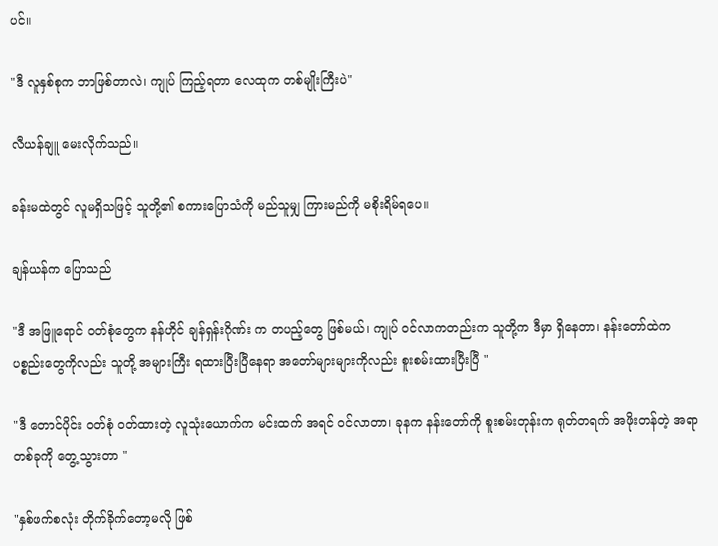ပင်။

"ဒီ လူနှစ်စုက ဘာဖြစ်တာလဲ၊ ကျုပ် ကြည့်ရတာ လေထုက တစ်မျိုးကြီးပဲ"

လီယန်ချူ မေးလိုက်သည်။

ခန်းမထဲတွင် လူမရှိသဖြင့် သူတို့၏ စကားပြောသံကို မည်သူမျှ ကြားမည်ကို မစိုးရိမ်ရပေ။

ချန်ယန်က ပြောသည်

"ဒီ အဖြူရောင် ဝတ်စုံတွေက နန်ဟိုင် ချန်ရှန်းဂိုဏ်း က တပည့်တွေ ဖြစ်မယ်၊ ကျုပ် ဝင်လာကတည်းက သူတို့က ဒီမှာ ရှိနေတာ၊ နန်းတော်ထဲက ပစ္စည်းတွေကိုလည်း သူတို့ အများကြီး ရထားပြီးပြီနေရာ အတော်များများကိုလည်း စူးစမ်းထားပြီးပြီ "

"ဒီ တောင်ပိုင်း ဝတ်စုံ ဝတ်ထားတဲ့ လူသုံးယောက်က မင်းထက် အရင် ဝင်လာတာ၊ ခုနက နန်းတော်ကို စူးစမ်းတုန်းက ရုတ်တရက် အဖိုးတန်တဲ့ အရာတစ်ခုကို တွေ့သွားတာ "

"နှစ်ဖက်စလုံး တိုက်ခိုက်တော့မလို ဖြစ်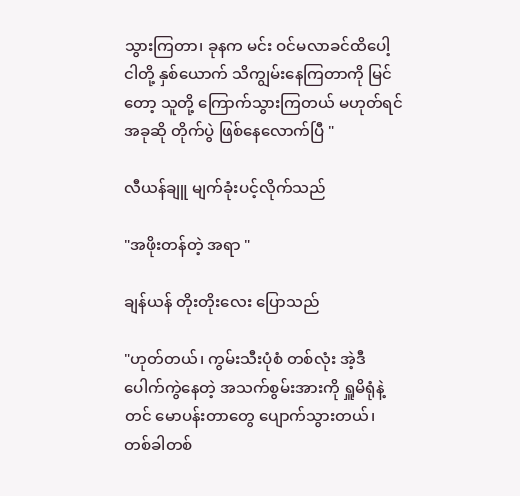သွားကြတာ၊ ခုနက မင်း ဝင်မလာခင်ထိပေါ့ ငါတို့ နှစ်ယောက် သိကျွမ်းနေကြတာကို မြင်တော့ သူတို့ ကြောက်သွားကြတယ် မဟုတ်ရင် အခုဆို တိုက်ပွဲ ဖြစ်နေလောက်ပြီ "

လီယန်ချူ မျက်ခုံးပင့်လိုက်သည်

"အဖိုးတန်တဲ့ အရာ "

ချန်ယန် တိုးတိုးလေး ပြောသည်

"ဟုတ်တယ်၊ ကွမ်းသီးပုံစံ တစ်လုံး အဲ့ဒီ ပေါက်ကွဲနေတဲ့ အသက်စွမ်းအားကို ရှူမိရုံနဲ့တင် မောပန်းတာတွေ ပျောက်သွားတယ်၊ တစ်ခါတစ်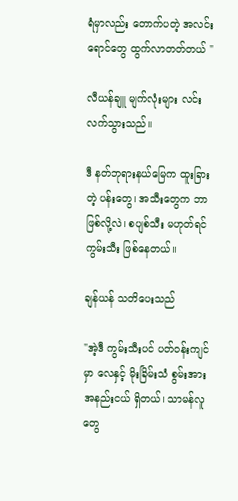ရံမှာလည်း တောက်ပတဲ့ အလင်းရောင်တွေ ထွက်လာတတ်တယ် "

လီယန်ချူ မျက်လုံးများ လင်းလက်သွားသည်။

ဒီ နတ်ဘုရားနယ်မြေက ထူးခြားတဲ့ ပန်းတွေ၊ အသီးတွေက ဘာဖြစ်လို့လဲ၊ စပျစ်သီး မဟုတ်ရင် ကွမ်းသီး ဖြစ်နေတယ်။

ချန်ယန် သတိပေးသည်

"အဲ့ဒီ ကွမ်းသီးပင် ပတ်ဝန်းကျင်မှာ လေနှင့် မိုးခြိမ်းသံ စွမ်းအား အနည်းငယ် ရှိတယ်၊ သာမန်လူတွေ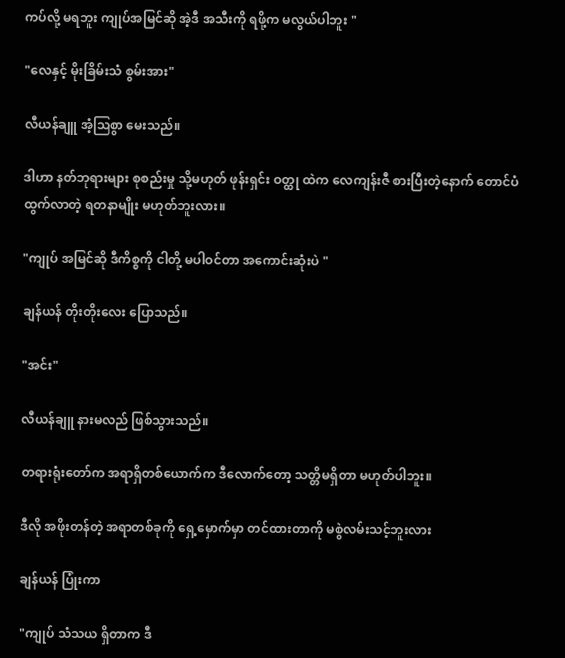ကပ်လို့ မရဘူး ကျုပ်အမြင်ဆို အဲ့ဒီ အသီးကို ရဖို့က မလွယ်ပါဘူး "

"လေနှင့် မိုးခြိမ်းသံ စွမ်းအား"

လီယန်ချူ အံ့ဩစွာ မေးသည်။

ဒါဟာ နတ်ဘုရားများ စုစည်းမှု သို့မဟုတ် ဖုန်းရှင်း ဝတ္ထု ထဲက လေကျန်းဇီ စားပြီးတဲ့နောက် တောင်ပံ ထွက်လာတဲ့ ရတနာမျိုး မဟုတ်ဘူးလား။

"ကျုပ် အမြင်ဆို ဒီကိစ္စကို ငါတို့ မပါဝင်တာ အကောင်းဆုံးပဲ "

ချန်ယန် တိုးတိုးလေး ပြောသည်။

"အင်း"

လီယန်ချူ နားမလည် ဖြစ်သွားသည်။

တရားရုံးတော်က အရာရှိတစ်ယောက်က ဒီလောက်တော့ သတ္တိမရှိတာ မဟုတ်ပါဘူး။

ဒီလို အဖိုးတန်တဲ့ အရာတစ်ခုကို ရှေ့မှောက်မှာ တင်ထားတာကို မစွဲလမ်းသင့်ဘူးလား

ချန်ယန် ပြုံးကာ

"ကျုပ် သံသယ ရှိတာက ဒီ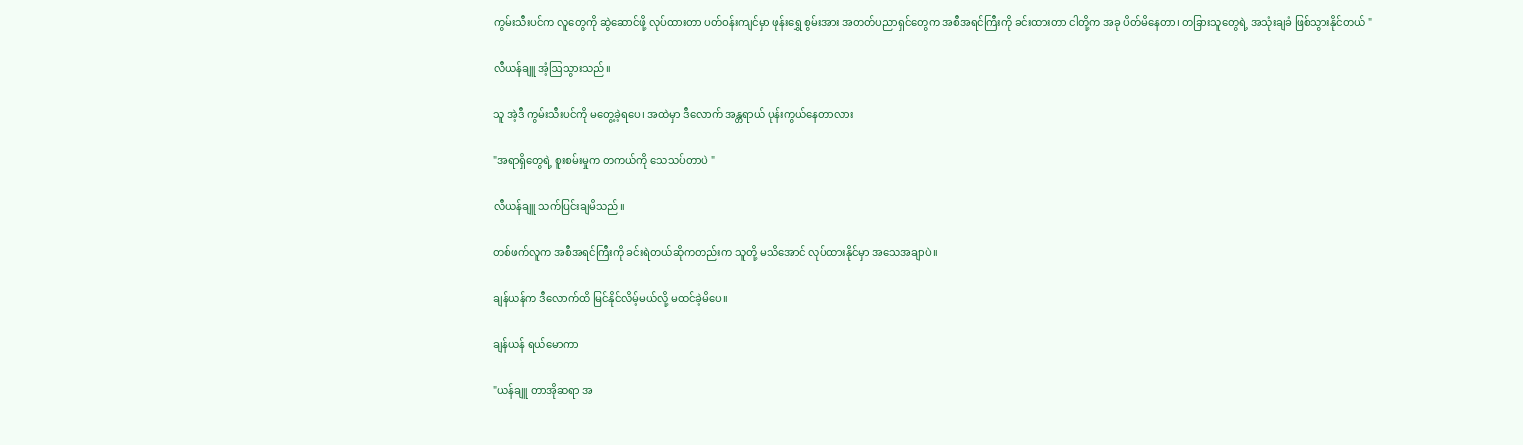ကွမ်းသီးပင်က လူတွေကို ဆွဲဆောင်ဖို့ လုပ်ထားတာ ပတ်ဝန်းကျင်မှာ ဖုန်းရွှေ စွမ်းအား အတတ်ပညာရှင်တွေက အစီအရင်ကြီးကို ခင်းထားတာ ငါတို့က အခု ပိတ်မိနေတာ၊ တခြားသူတွေရဲ့ အသုံးချခံ ဖြစ်သွားနိုင်တယ် "

လီယန်ချူ အံ့ဩသွားသည်။

သူ အဲ့ဒီ ကွမ်းသီးပင်ကို မတွေ့ခဲ့ရပေ၊ အထဲမှာ ဒီလောက် အန္တရာယ် ပုန်းကွယ်နေတာလား

"အရာရှိတွေရဲ့ စူးစမ်းမှုက တကယ်ကို သေသပ်တာပဲ "

လီယန်ချူ သက်ပြင်းချမိသည်။

တစ်ဖက်လူက အစီအရင်ကြီးကို ခင်းရဲတယ်ဆိုကတည်းက သူတို့ မသိအောင် လုပ်ထားနိုင်မှာ အသေအချာပဲ။

ချန်ယန်က ဒီလောက်ထိ မြင်နိုင်လိမ့်မယ်လို့ မထင်ခဲ့မိပေ။

ချန်ယန် ရယ်မောကာ

"ယန်ချူ တာအိုဆရာ အ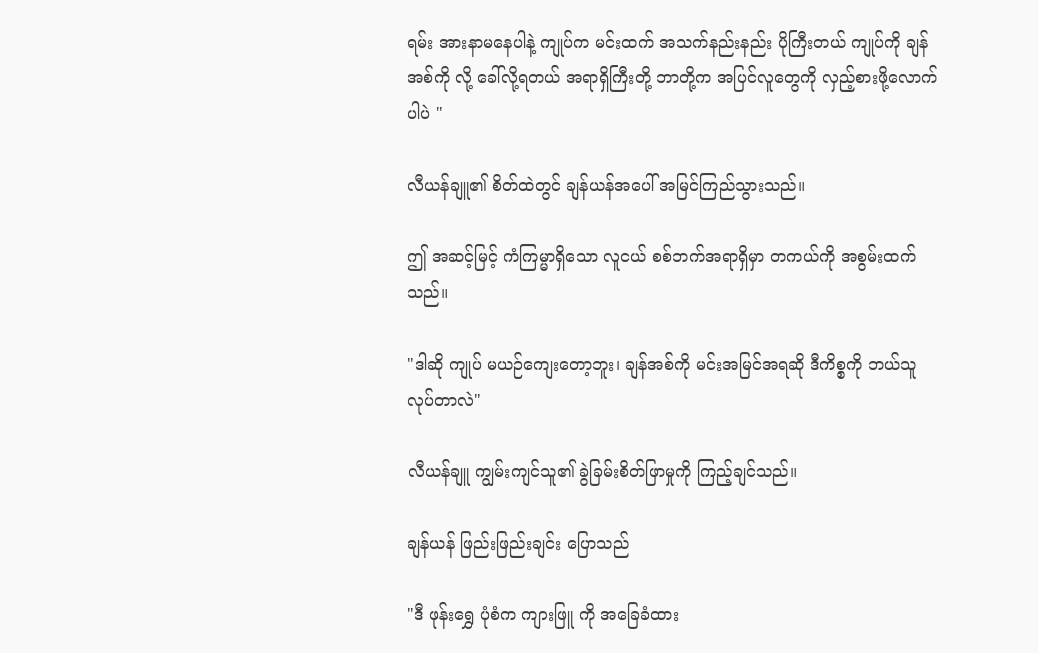ရမ်း အားနာမနေပါနဲ့ ကျုပ်က မင်းထက် အသက်နည်းနည်း ပိုကြီးတယ် ကျုပ်ကို ချန်အစ်ကို လို့ ခေါ်လို့ရတယ် အရာရှိကြီးတို့ ဘာတို့က အပြင်လူတွေကို လှည့်စားဖို့လောက်ပါပဲ "

လီယန်ချူ၏ စိတ်ထဲတွင် ချန်ယန်အပေါ် အမြင်ကြည်သွားသည်။

ဤ အဆင့်မြင့် ကံကြမ္မာရှိသော လူငယ် စစ်ဘက်အရာရှိမှာ တကယ်ကို အစွမ်းထက်သည်။

"ဒါဆို ကျုပ် မယဉ်ကျေးတော့ဘူး၊ ချန်အစ်ကို မင်းအမြင်အရဆို ဒီကိစ္စကို ဘယ်သူ လုပ်တာလဲ"

လီယန်ချူ ကျွမ်းကျင်သူ၏ ခွဲခြမ်းစိတ်ဖြာမှုကို ကြည့်ချင်သည်။

ချန်ယန် ဖြည်းဖြည်းချင်း ပြောသည်

"ဒီ ဖုန်းရွှေ ပုံစံက ကျားဖြူ ကို အခြေခံထား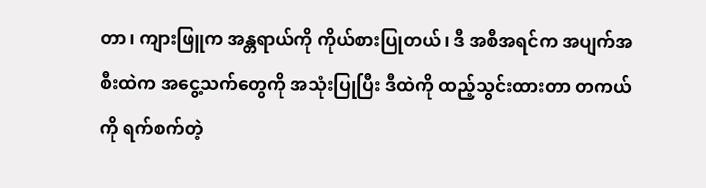တာ၊ ကျားဖြူက အန္တရာယ်ကို ကိုယ်စားပြုတယ်၊ ဒီ အစီအရင်က အပျက်အစီးထဲက အငွေ့သက်တွေကို အသုံးပြုပြီး ဒီထဲကို ထည့်သွင်းထားတာ တကယ်ကို ရက်စက်တဲ့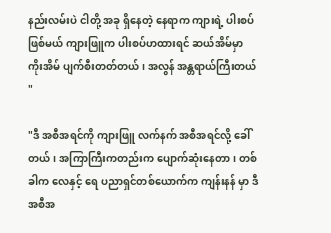နည်းလမ်းပဲ ငါတို့ အခု ရှိနေတဲ့ နေရာက ကျားရဲ့ ပါးစပ် ဖြစ်မယ် ကျားဖြူက ပါးစပ်ဟထားရင် ဆယ်အိမ်မှာ ကိုးအိမ် ပျက်စီးတတ်တယ်၊ အလွန် အန္တရာယ်ကြီးတယ် "

"ဒီ အစီအရင်ကို ကျားဖြူ လက်နက် အစီအရင်လို့ ခေါ်တယ်၊ အကြာကြီးကတည်းက ပျောက်ဆုံးနေတာ၊ တစ်ခါက လေနှင့် ရေ ပညာရှင်တစ်ယောက်က ကျန်းနန် မှာ ဒီအစီအ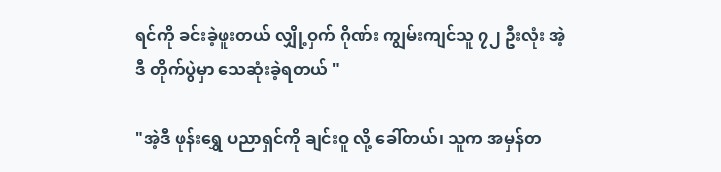ရင်ကို ခင်းခဲ့ဖူးတယ် လျှို့ဝှက် ဂိုဏ်း ကျွမ်းကျင်သူ ၇၂ ဦးလုံး အဲ့ဒီ တိုက်ပွဲမှာ သေဆုံးခဲ့ရတယ် "

"အဲ့ဒီ ဖုန်းရွှေ ပညာရှင်ကို ချင်းဝူ လို့ ခေါ်တယ်၊ သူက အမှန်တ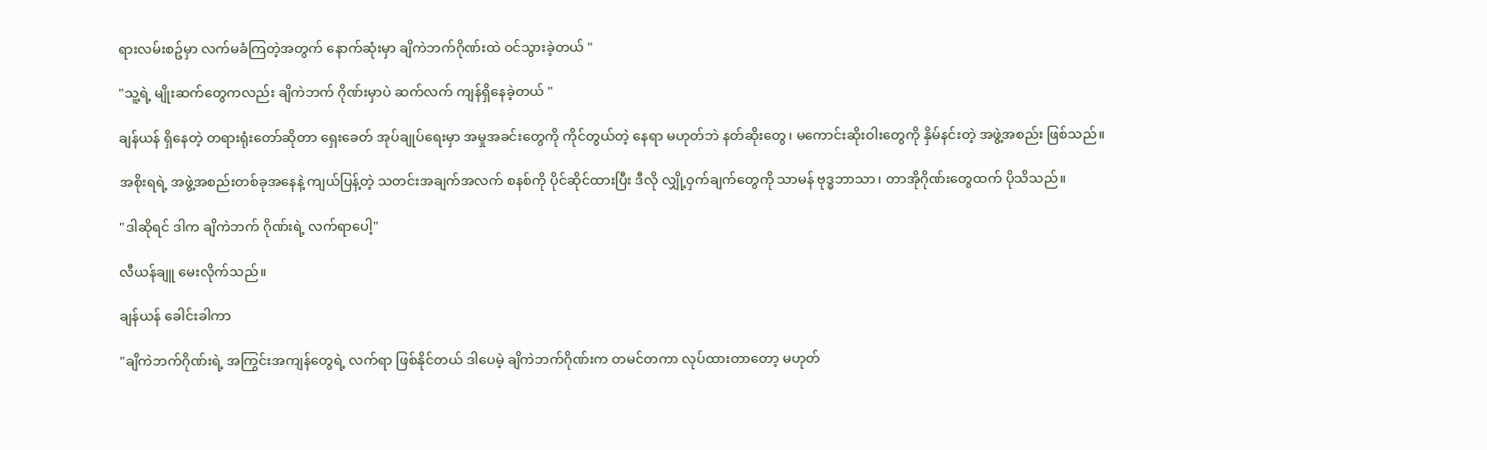ရားလမ်းစဥ်မှာ လက်မခံကြတဲ့အတွက် နောက်ဆုံးမှာ ချိကဲဘက်ဂိုဏ်းထဲ ဝင်သွားခဲ့တယ် "

"သူ့ရဲ့ မျိုးဆက်တွေကလည်း ချိကဲဘက် ဂိုဏ်းမှာပဲ ဆက်လက် ကျန်ရှိနေခဲ့တယ် "

ချန်ယန် ရှိနေတဲ့ တရားရုံးတော်ဆိုတာ ရှေးခေတ် အုပ်ချုပ်ရေးမှာ အမှုအခင်းတွေကို ကိုင်တွယ်တဲ့ နေရာ မဟုတ်ဘဲ နတ်ဆိုးတွေ၊ မကောင်းဆိုးဝါးတွေကို နှိမ်နင်းတဲ့ အဖွဲ့အစည်း ဖြစ်သည်။

အစိုးရရဲ့ အဖွဲ့အစည်းတစ်ခုအနေနဲ့ ကျယ်ပြန့်တဲ့ သတင်းအချက်အလက် စနစ်ကို ပိုင်ဆိုင်ထားပြီး ဒီလို လျှို့ဝှက်ချက်တွေကို သာမန် ဗုဒ္ဓဘာသာ၊ တာအိုဂိုဏ်းတွေထက် ပိုသိသည်။

"ဒါဆိုရင် ဒါက ချိကဲဘက် ဂိုဏ်းရဲ့ လက်ရာပေါ့"

လီယန်ချူ မေးလိုက်သည်။

ချန်ယန် ခေါင်းခါကာ

"ချိကဲဘက်ဂိုဏ်းရဲ့ အကြွင်းအကျန်တွေရဲ့ လက်ရာ ဖြစ်နိုင်တယ် ဒါပေမဲ့ ချိကဲဘက်ဂိုဏ်းက တမင်တကာ လုပ်ထားတာတော့ မဟုတ်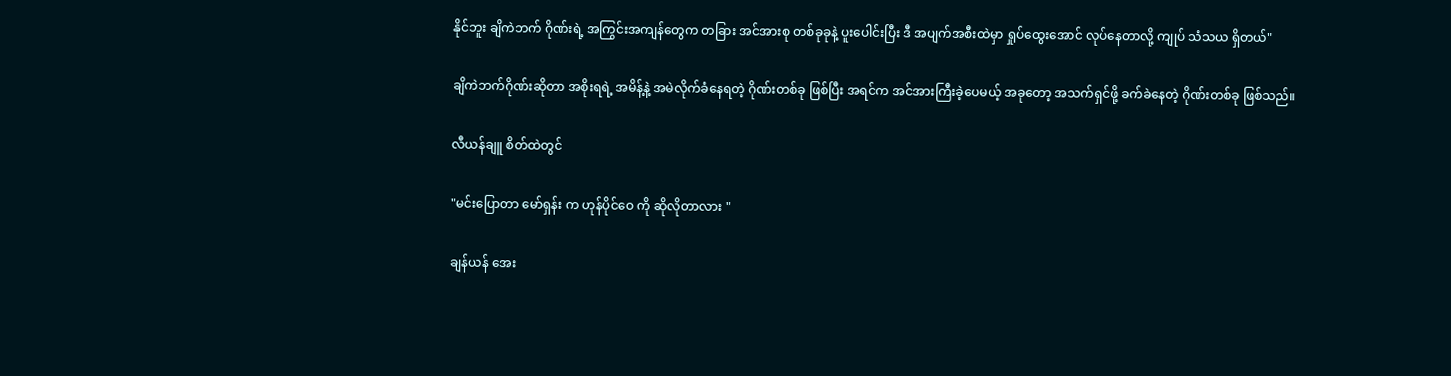နိုင်ဘူး ချိကဲဘက် ဂိုဏ်းရဲ့ အကြွင်းအကျန်တွေက တခြား အင်အားစု တစ်ခုခုနဲ့ ပူးပေါင်းပြီး ဒီ အပျက်အစီးထဲမှာ ရှုပ်ထွေးအောင် လုပ်နေတာလို့ ကျုပ် သံသယ ရှိတယ်"

ချိကဲဘက်ဂိုဏ်းဆိုတာ အစိုးရရဲ့ အမိန့်နဲ့ အမဲလိုက်ခံနေရတဲ့ ဂိုဏ်းတစ်ခု ဖြစ်ပြီး အရင်က အင်အားကြီးခဲ့ပေမယ့် အခုတော့ အသက်ရှင်ဖို့ ခက်ခဲနေတဲ့ ဂိုဏ်းတစ်ခု ဖြစ်သည်။

လီယန်ချူ စိတ်ထဲတွင်

"မင်းပြောတာ မော်ရှန်း က ဟုန်ပိုင်ဝေ ကို ဆိုလိုတာလား "

ချန်ယန် အေး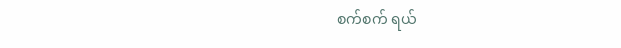စက်စက် ရယ်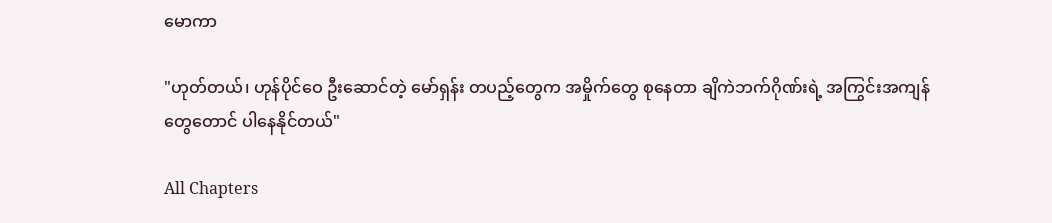မောကာ

"ဟုတ်တယ်၊ ဟုန်ပိုင်ဝေ ဦးဆောင်တဲ့ မော်ရှန်း တပည့်တွေက အမှိုက်တွေ စုနေတာ ချိကဲဘက်ဂိုဏ်းရဲ့ အကြွင်းအကျန်တွေတောင် ပါနေနိုင်တယ်"

All Chapters